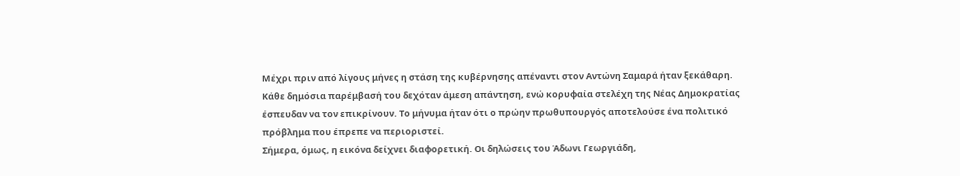Μέχρι πριν από λίγους μήνες η στάση της κυβέρνησης απέναντι στον Αντώνη Σαμαρά ήταν ξεκάθαρη. Κάθε δημόσια παρέμβασή του δεχόταν άμεση απάντηση, ενώ κορυφαία στελέχη της Νέας Δημοκρατίας έσπευδαν να τον επικρίνουν. Το μήνυμα ήταν ότι ο πρώην πρωθυπουργός αποτελούσε ένα πολιτικό πρόβλημα που έπρεπε να περιοριστεί.
Σήμερα, όμως, η εικόνα δείχνει διαφορετική. Οι δηλώσεις του Άδωνι Γεωργιάδη,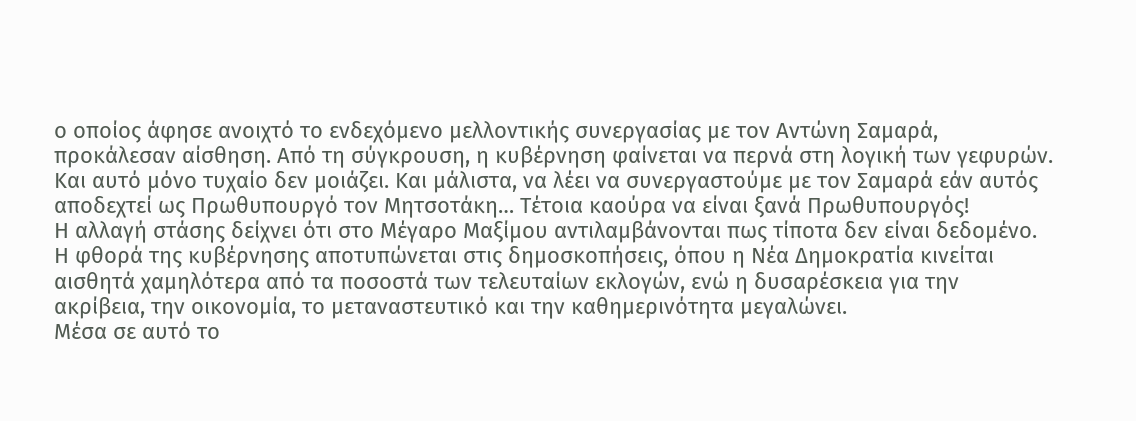ο οποίος άφησε ανοιχτό το ενδεχόμενο μελλοντικής συνεργασίας με τον Αντώνη Σαμαρά, προκάλεσαν αίσθηση. Από τη σύγκρουση, η κυβέρνηση φαίνεται να περνά στη λογική των γεφυρών. Και αυτό μόνο τυχαίο δεν μοιάζει. Και μάλιστα, να λέει να συνεργαστούμε με τον Σαμαρά εάν αυτός αποδεχτεί ως Πρωθυπουργό τον Μητσοτάκη… Τέτοια καούρα να είναι ξανά Πρωθυπουργός!
Η αλλαγή στάσης δείχνει ότι στο Μέγαρο Μαξίμου αντιλαμβάνονται πως τίποτα δεν είναι δεδομένο. Η φθορά της κυβέρνησης αποτυπώνεται στις δημοσκοπήσεις, όπου η Νέα Δημοκρατία κινείται αισθητά χαμηλότερα από τα ποσοστά των τελευταίων εκλογών, ενώ η δυσαρέσκεια για την ακρίβεια, την οικονομία, το μεταναστευτικό και την καθημερινότητα μεγαλώνει.
Μέσα σε αυτό το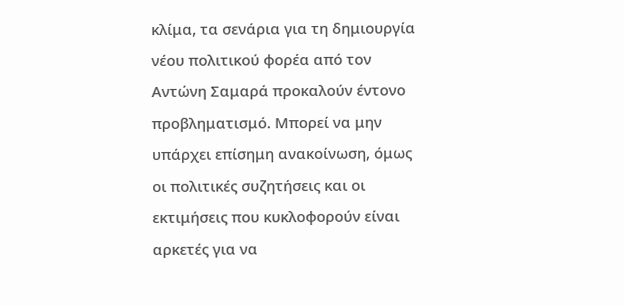κλίμα, τα σενάρια για τη δημιουργία νέου πολιτικού φορέα από τον Αντώνη Σαμαρά προκαλούν έντονο προβληματισμό. Μπορεί να μην υπάρχει επίσημη ανακοίνωση, όμως οι πολιτικές συζητήσεις και οι εκτιμήσεις που κυκλοφορούν είναι αρκετές για να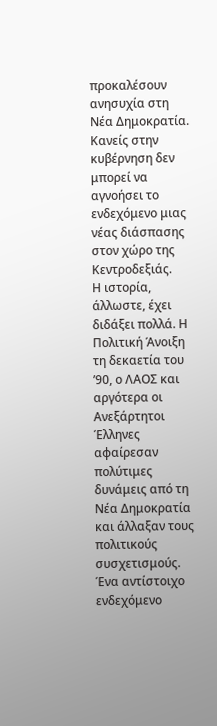προκαλέσουν ανησυχία στη Νέα Δημοκρατία. Κανείς στην κυβέρνηση δεν μπορεί να αγνοήσει το ενδεχόμενο μιας νέας διάσπασης στον χώρο της Κεντροδεξιάς.
Η ιστορία, άλλωστε, έχει διδάξει πολλά. Η Πολιτική Άνοιξη τη δεκαετία του ’90, ο ΛΑΟΣ και αργότερα οι Ανεξάρτητοι Έλληνες αφαίρεσαν πολύτιμες δυνάμεις από τη Νέα Δημοκρατία και άλλαξαν τους πολιτικούς συσχετισμούς. Ένα αντίστοιχο ενδεχόμενο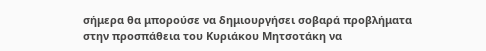σήμερα θα μπορούσε να δημιουργήσει σοβαρά προβλήματα στην προσπάθεια του Κυριάκου Μητσοτάκη να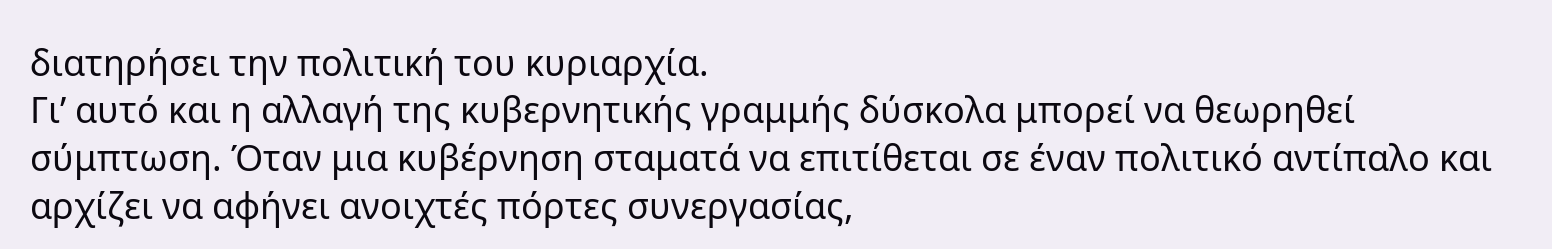διατηρήσει την πολιτική του κυριαρχία.
Γι’ αυτό και η αλλαγή της κυβερνητικής γραμμής δύσκολα μπορεί να θεωρηθεί σύμπτωση. Όταν μια κυβέρνηση σταματά να επιτίθεται σε έναν πολιτικό αντίπαλο και αρχίζει να αφήνει ανοιχτές πόρτες συνεργασίας,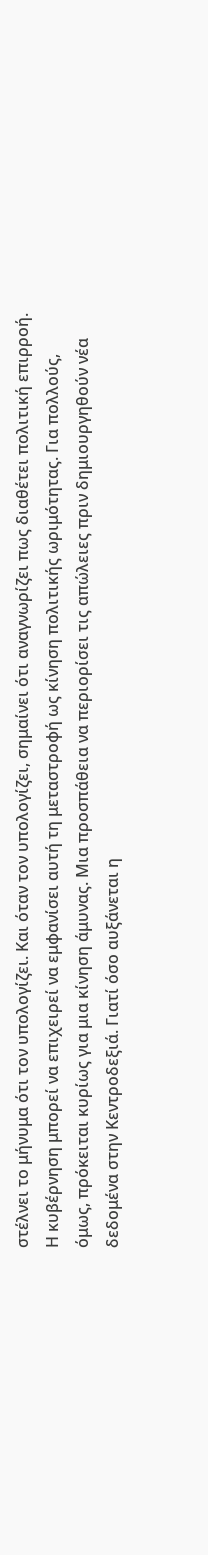στέλνει το μήνυμα ότι τον υπολογίζει. Και όταν τον υπολογίζει, σημαίνει ότι αναγνωρίζει πως διαθέτει πολιτική επιρροή.
Η κυβέρνηση μπορεί να επιχειρεί να εμφανίσει αυτή τη μεταστροφή ως κίνηση πολιτικής ωριμότητας. Για πολλούς, όμως, πρόκειται κυρίως για μια κίνηση άμυνας. Μια προσπάθεια να περιορίσει τις απώλειες πριν δημιουργηθούν νέα δεδομένα στην Κεντροδεξιά. Γιατί όσο αυξάνεται η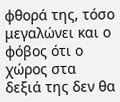φθορά της, τόσο μεγαλώνει και ο φόβος ότι ο χώρος στα δεξιά της δεν θα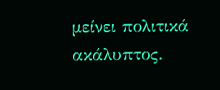μείνει πολιτικά ακάλυπτος.